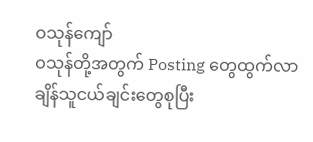ဝသုန်ကျော်
ဝသုန်တို့အတွက် Posting တွေထွက်လာချိန်သူငယ်ချင်းတွေစုပြီး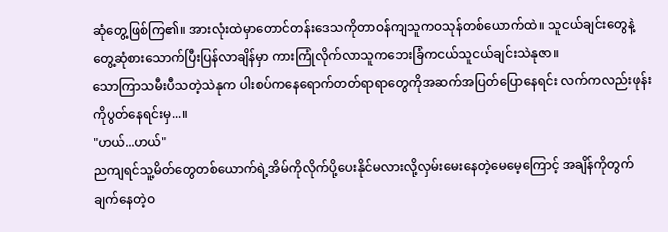ဆုံတွေ့ဖြစ်ကြ၏။ အားလုံးထဲမှာတောင်တန်းဒေသကိုတာဝန်ကျသူကဝသုန်တစ်ယောက်ထဲ။ သူငယ်ချင်းတွေနဲ့တွေ့ဆုံစားသောက်ပြီးပြန်လာချိန်မှာ ကားကြုံလိုက်လာသူကဘေးခြံကငယ်သူငယ်ချင်းသဲနုဇာ။
သောကြာသမီးပီသတဲ့သဲနုက ပါးစပ်ကနေရောက်တတ်ရာရာတွေကိုအဆက်အပြတ်ပြောနေရင်း လက်ကလည်းဖုန်းကိုပွတ်နေရင်းမှ...။
"ဟယ်...ဟယ်"
ညကျရင်သူ့မိတ်တွေတစ်ယောက်ရဲ့အိမ်ကိုလိုက်ပို့ပေးနိုင်မလားလို့လှမ်းမေးနေတဲ့မေမေ့ကြောင့် အချိန်ကိုတွက်ချက်နေတဲ့ဝ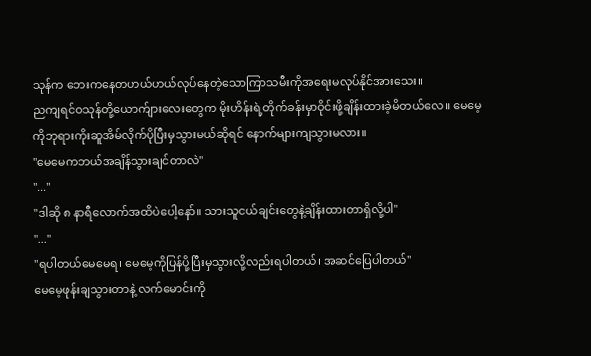သုန်က ဘေးကနေတဟယ်ဟယ်လုပ်နေတဲ့သောကြာသမီးကိုအရေးမလုပ်နိုင်အားသေး။
ညကျရင်ဝသုန်တို့ယောက်ျားလေးတွေက မိုးဟိန်းရဲ့တိုက်ခန်းမှာဝိုင်းဖို့ချိန်းထားခဲ့မိတယ်လေ။ မေမေ့ကိုဘုရားကိုးဆူအိမ်လိုက်ပိုပြီးမှသွားမယ်ဆိုရင် နောက်များကျသွားမလား။
"မေမေကဘယ်အချိန်သွားချင်တာလဲ"
"..."
"ဒါဆို ၈ နာရီလောက်အထိပဲပေါ့နော်။ သားသူငယ်ချင်းတွေနဲ့ချိန်းထားတာရှိလို့ပါ"
"..."
"ရပါတယ်မေမေရ၊ မေမေ့ကိုပြန်ပို့ပြီးမှသွားလို့လည်းရပါတယ်၊ အဆင်ပြေပါတယ်"
မေမေ့ဖုန်းချသွားတာနဲ့ လက်မောင်းကို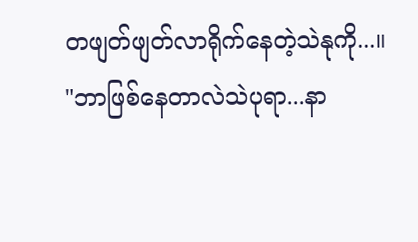တဖျတ်ဖျတ်လာရိုက်နေတဲ့သဲနုကို...။
"ဘာဖြစ်နေတာလဲသဲပုရာ...နာ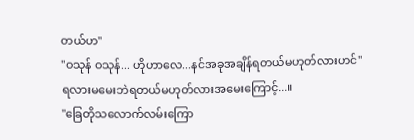တယ်ဟ"
"ဝသုန် ဝသုန်... ဟိုဟာလေ...နင်အခုအချိန်ရတယ်မဟုတ်လားဟင်"
ရလားမမေးဘဲရတယ်မဟုတ်လားအမေးကြောင့်...။
"ခြေတိုသလောက်လမ်းကြော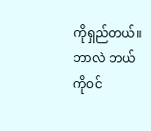ကိုရှည်တယ်။ ဘာလဲ ဘယ်ကိုဝင်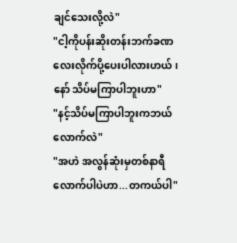ချင်သေးလို့လဲ"
"ငါ့ကိုပန်းဆိုးတန်းဘက်ခဏလေးလိုက်ပို့ပေးပါလားဟယ်၊ နော် သိပ်မကြာပါဘူးဟာ"
"နင့်သိပ်မကြာပါဘူးကဘယ်လောက်လဲ"
"အဟဲ အလွန်ဆုံးမှတစ်နာရီလောက်ပါပဲဟာ...တကယ်ပါ"